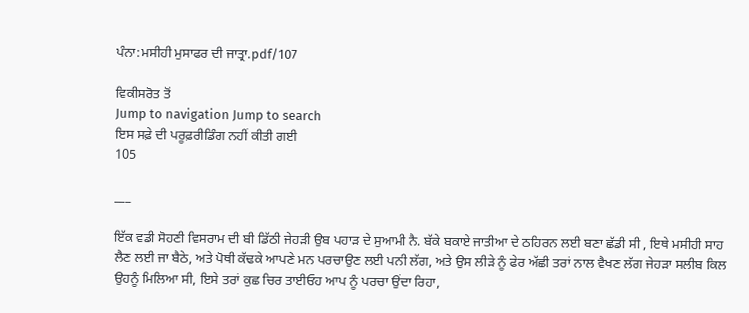ਪੰਨਾ:ਮਸੀਹੀ ਮੁਸਾਫਰ ਦੀ ਜਾਤ੍ਰਾ.pdf/107

ਵਿਕੀਸਰੋਤ ਤੋਂ
Jump to navigation Jump to search
ਇਸ ਸਫ਼ੇ ਦੀ ਪਰੂਫ਼ਰੀਡਿੰਗ ਨਹੀਂ ਕੀਤੀ ਗਈ
105

___

ਇੱਕ ਵਡੀ ਸੋਹਣੀ ਵਿਸਰਾਮ ਦੀ ਬੀ ਡਿੱਠੀ ਜੇਹੜੀ ਉਬ ਪਹਾੜ ਦੇ ਸੁਆਮੀ ਨੈ. ਬੱਕੇ ਬਕਾਏ ਜਾਤੀਆ ਦੇ ਠਹਿਰਨ ਲਈ ਬਣਾ ਛੱਡੀ ਸੀ , ਇਥੇ ਮਸੀਹੀ ਸਾਹ ਲੈਣ ਲਈ ਜਾ ਬੈਠੇ, ਅਤੇ ਪੋਥੀ ਕੱਢਕੇ ਆਪਣੇ ਮਨ ਪਰਚਾਉਣ ਲਈ ਪਨੀ ਲੱਗ, ਅਤੇ ਉਸ ਲੀੜੇ ਨੂੰ ਫੇਰ ਅੱਛੀ ਤਰਾਂ ਨਾਲ ਵੈਖਣ ਲੱਗ ਜੇਹੜਾ ਸਲੀਬ ਕਿਲ ਉਹਨੂੰ ਮਿਲਿਆ ਸੀ, ਇਸੇ ਤਰਾਂ ਕੁਛ ਚਿਰ ਤਾਈਓਹ ਆਪ ਨੂੰ ਪਰਚਾ ਉਂਦਾ ਰਿਹਾ,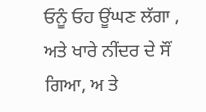ਓਨੂੰ ਓਹ ਊਂਘਣ ਲੱਗਾ , ਅਤੇ ਖਾਰੇ ਨੀਂਦਰ ਦੇ ਸੌਂ ਗਿਆ, ਅ ਤੇ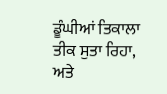ਡੂੰਘੀਆਂ ਤਿਕਾਲਾ ਤੀਕ ਸੁਤਾ ਰਿਹਾ, ਅਤੇ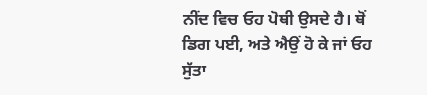ਨੀਂਦ ਵਿਚ ਓਹ ਪੋਥੀ ਉਸਦੇ ਹੈ। ਥੋਂ ਡਿਗ ਪਈ, ਅਤੇ ਐਉਂ ਹੋ ਕੇ ਜਾਂ ਓਹ ਸੁੱਤਾ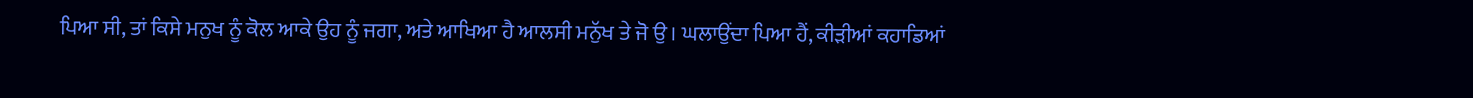ਪਿਆ ਸੀ, ਤਾਂ ਕਿਸੇ ਮਨੁਖ ਨੂੰ ਕੋਲ ਆਕੇ ਉਹ ਨੂੰ ਜਗਾ, ਅਤੇ ਆਖਿਆ ਹੈ ਆਲਸੀ ਮਨੁੱਖ ਤੇ ਜੋ ਉ । ਘਲਾਉਂਦਾ ਪਿਆ ਹੈਂ, ਕੀੜੀਆਂ ਕਹਾਡਿਆਂ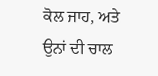ਕੋਲ ਜਾਹ, ਅਤੇ ਉਨਾਂ ਦੀ ਚਾਲ